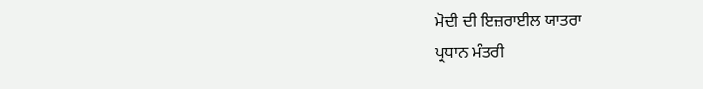ਮੋਦੀ ਦੀ ਇਜ਼ਰਾਈਲ ਯਾਤਰਾ
ਪ੍ਰਧਾਨ ਮੰਤਰੀ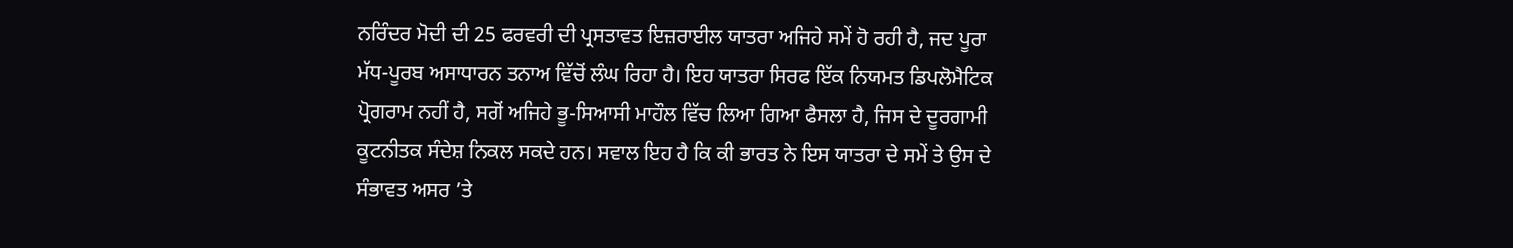ਨਰਿੰਦਰ ਮੋਦੀ ਦੀ 25 ਫਰਵਰੀ ਦੀ ਪ੍ਰਸਤਾਵਤ ਇਜ਼ਰਾਈਲ ਯਾਤਰਾ ਅਜਿਹੇ ਸਮੇਂ ਹੋ ਰਹੀ ਹੈ, ਜਦ ਪੂਰਾ ਮੱਧ-ਪੂਰਬ ਅਸਾਧਾਰਨ ਤਨਾਅ ਵਿੱਚੋਂ ਲੰਘ ਰਿਹਾ ਹੈ। ਇਹ ਯਾਤਰਾ ਸਿਰਫ ਇੱਕ ਨਿਯਮਤ ਡਿਪਲੋਮੈਟਿਕ ਪ੍ਰੋਗਰਾਮ ਨਹੀਂ ਹੈ, ਸਗੋਂ ਅਜਿਹੇ ਭੂ-ਸਿਆਸੀ ਮਾਹੌਲ ਵਿੱਚ ਲਿਆ ਗਿਆ ਫੈਸਲਾ ਹੈ, ਜਿਸ ਦੇ ਦੂਰਗਾਮੀ ਕੂਟਨੀਤਕ ਸੰਦੇਸ਼ ਨਿਕਲ ਸਕਦੇ ਹਨ। ਸਵਾਲ ਇਹ ਹੈ ਕਿ ਕੀ ਭਾਰਤ ਨੇ ਇਸ ਯਾਤਰਾ ਦੇ ਸਮੇਂ ਤੇ ਉਸ ਦੇ ਸੰਭਾਵਤ ਅਸਰ ’ਤੇ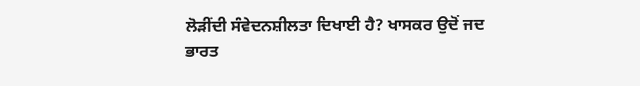ਲੋੜੀਂਦੀ ਸੰਵੇਦਨਸ਼ੀਲਤਾ ਦਿਖਾਈ ਹੈ? ਖਾਸਕਰ ਉਦੋਂ ਜਦ ਭਾਰਤ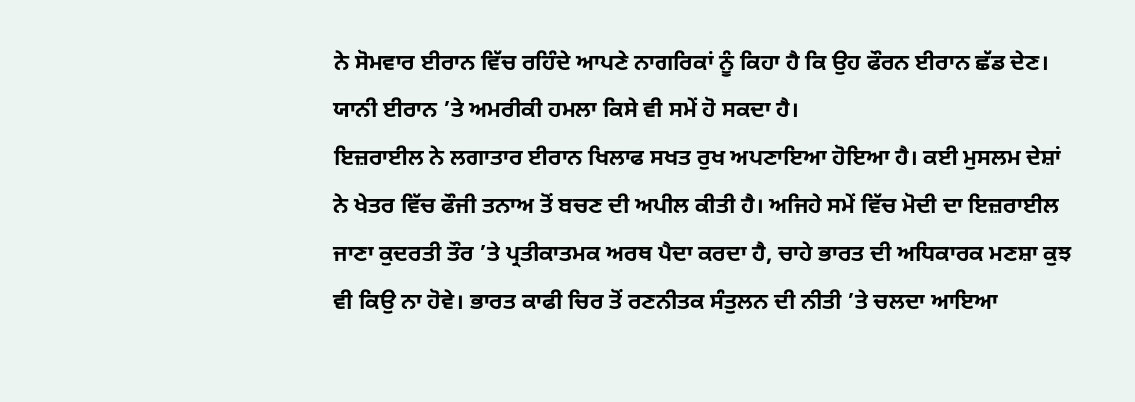ਨੇ ਸੋਮਵਾਰ ਈਰਾਨ ਵਿੱਚ ਰਹਿੰਦੇ ਆਪਣੇ ਨਾਗਰਿਕਾਂ ਨੂੰ ਕਿਹਾ ਹੈ ਕਿ ਉਹ ਫੌਰਨ ਈਰਾਨ ਛੱਡ ਦੇਣ। ਯਾਨੀ ਈਰਾਨ ’ਤੇ ਅਮਰੀਕੀ ਹਮਲਾ ਕਿਸੇ ਵੀ ਸਮੇਂ ਹੋ ਸਕਦਾ ਹੈ।
ਇਜ਼ਰਾਈਲ ਨੇ ਲਗਾਤਾਰ ਈਰਾਨ ਖਿਲਾਫ ਸਖਤ ਰੁਖ ਅਪਣਾਇਆ ਹੋਇਆ ਹੈ। ਕਈ ਮੁਸਲਮ ਦੇਸ਼ਾਂ ਨੇ ਖੇਤਰ ਵਿੱਚ ਫੌਜੀ ਤਨਾਅ ਤੋਂ ਬਚਣ ਦੀ ਅਪੀਲ ਕੀਤੀ ਹੈ। ਅਜਿਹੇ ਸਮੇਂ ਵਿੱਚ ਮੋਦੀ ਦਾ ਇਜ਼ਰਾਈਲ ਜਾਣਾ ਕੁਦਰਤੀ ਤੌਰ ’ਤੇ ਪ੍ਰਤੀਕਾਤਮਕ ਅਰਥ ਪੈਦਾ ਕਰਦਾ ਹੈ, ਚਾਹੇ ਭਾਰਤ ਦੀ ਅਧਿਕਾਰਕ ਮਣਸ਼ਾ ਕੁਝ ਵੀ ਕਿਉ ਨਾ ਹੋਵੇ। ਭਾਰਤ ਕਾਫੀ ਚਿਰ ਤੋਂ ਰਣਨੀਤਕ ਸੰਤੁਲਨ ਦੀ ਨੀਤੀ ’ਤੇ ਚਲਦਾ ਆਇਆ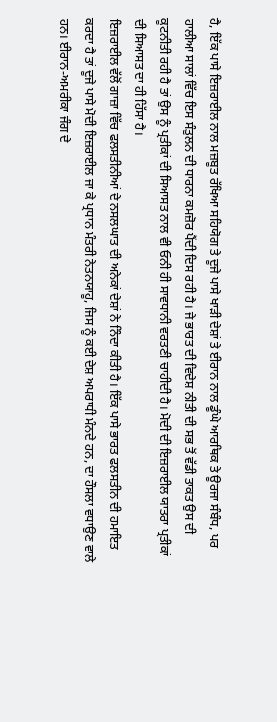ਹੈ, ਇੱਕ ਪਾਸੇ ਇਜ਼ਰਾਈਲ ਨਾਲ ਮਜ਼ਬੂਤ ਰੱਖਿਆ ਸਹਿਯੋਗ ਤੇ ਦੂਜੇ ਪਾਸੇ ਖਾੜੀ ਦੇਸ਼ਾਂ ਤੇ ਈਰਾਨ ਨਾਲ ਡੂੰਘੇ ਆਰਥਿਕ ਤੇ ਊਰਜਾ ਸੰਬੰਧ, ਪਰ ਹਾਲੀਆ ਸਾਲਾਂ ਵਿੱਚ ਇਸ ਸੰਤੁਲਨ ਦੀ ਧਾਰਨਾ ਕਮਜ਼ੋਰ ਪੈਂਦੀ ਦਿਸ ਰਹੀ ਹੈ। ਜੇ ਭਾਰਤ ਦੀ ਵਿਦੇਸ਼ ਨੀਤੀ ਦੀ ਸਭ ਤੋਂ ਵੱਡੀ ਤਾਕਤ ਉਸ ਦੀ ਕੂਟਨੀਤੀ ਰਹੀ ਹੈ ਤਾਂ ਉਸ ਨੂੰ ਪ੍ਰਤੀਕਾਂ ਦੀ ਸਿਆਸਤ ਨਾਲ ਵੀ ਓਨੀ ਹੀ ਸਾਵਧਾਨੀ ਵਰਤਣੀ ਚਾਹੀਦੀ ਹੈ। ਮੋਦੀ ਦੀ ਇਜ਼ਰਾਈਲ ਯਾਤਰਾ ਪ੍ਰਤੀਕਾਂ ਦੀ ਸਿਆਸਤ ਦਾ ਹੀ ਹਿੱਸਾ ਹੈ।
ਇਜ਼ਰਾਈਲ ਵੱਲੋਂ ਗਾਜ਼ਾ ਵਿੱਚ ਫਲਸਤੀਨੀਆਂ ਦੇ ਨਸਲਘਾਤ ਦੀ ਅਨੇਕਾਂ ਦੇਸ਼ਾਂ ਨੇ ਨਿੰਦਾ ਕੀਤੀ ਹੈ। ਇੱਕ ਪਾਸੇ ਭਾਰਤ ਫਲਸਤੀਨ ਦੀ ਹਮਾਇਤ ਕਰਦਾ ਹੈ ਤਾਂ ਦੂਜੇ ਪਾਸੇ ਮੋਦੀ ਇਜ਼ਰਾਈਲ ਜਾ ਕੇ ਪ੍ਰਧਾਨ ਮੰਤਰੀ ਨੇਤਨਯਾਹੂ, ਜਿਸ ਨੂੰ ਕਈ ਦੇਸ਼ ਅਪਰਾਧੀ ਮੰਨਦੇ ਹਨ, ਦਾ ਹੌਸਲਾ ਵਧਾਉਣ ਵਾਲੇ ਹਨ। ਈਰਾਨ-ਅਮਰੀਕਾ ਜੰਗ ਦੇ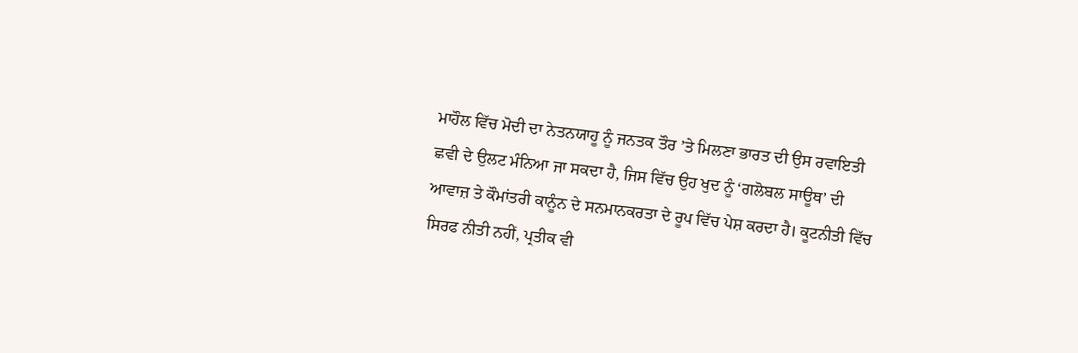ਮਾਹੌਲ ਵਿੱਚ ਮੋਦੀ ਦਾ ਨੇਤਨਯਾਹੂ ਨੂੰ ਜਨਤਕ ਤੌਰ ’ਤੇ ਮਿਲਣਾ ਭਾਰਤ ਦੀ ਉਸ ਰਵਾਇਤੀ ਛਵੀ ਦੇ ਉਲਟ ਮੰਨਿਆ ਜਾ ਸਕਦਾ ਹੈ, ਜਿਸ ਵਿੱਚ ਉਹ ਖੁਦ ਨੂੰ ‘ਗਲੋਬਲ ਸਾਊਥ’ ਦੀ ਆਵਾਜ਼ ਤੇ ਕੌਮਾਂਤਰੀ ਕਾਨੂੰਨ ਦੇ ਸਨਮਾਨਕਰਤਾ ਦੇ ਰੂਪ ਵਿੱਚ ਪੇਸ਼ ਕਰਦਾ ਹੈ। ਕੂਟਨੀਤੀ ਵਿੱਚ ਸਿਰਫ ਨੀਤੀ ਨਹੀਂ, ਪ੍ਰਤੀਕ ਵੀ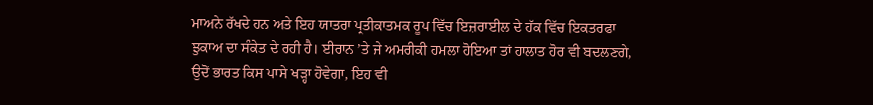ਮਾਅਨੇ ਰੱਖਦੇ ਹਨ ਅਤੇ ਇਹ ਯਾਤਰਾ ਪ੍ਰਤੀਕਾਤਮਕ ਰੂਪ ਵਿੱਚ ਇਜ਼ਰਾਈਲ ਦੇ ਹੱਕ ਵਿੱਚ ਇਕਤਰਫਾ ਝੁਕਾਅ ਦਾ ਸੰਕੇਤ ਦੇ ਰਹੀ ਹੈ। ਈਰਾਨ ’ਤੇ ਜੇ ਅਮਰੀਕੀ ਹਮਲਾ ਹੋਇਆ ਤਾਂ ਹਾਲਾਤ ਹੋਰ ਵੀ ਬਦਲਣਗੇ, ਉਦੋਂ ਭਾਰਤ ਕਿਸ ਪਾਸੇ ਖੜ੍ਹਾ ਹੋਵੇਗਾ, ਇਹ ਵੀ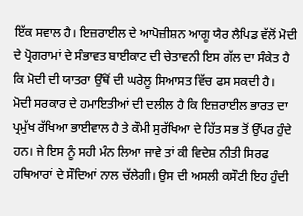ਇੱਕ ਸਵਾਲ ਹੈ। ਇਜ਼ਰਾਈਲ ਦੇ ਆਪੋਜ਼ੀਸ਼ਨ ਆਗੂ ਯੈਰ ਲੈਪਿਡ ਵੱਲੋਂ ਮੋਦੀ ਦੇ ਪ੍ਰੋਗਰਾਮਾਂ ਦੇ ਸੰਭਾਵਤ ਬਾਈਕਾਟ ਦੀ ਚੇਤਾਵਨੀ ਇਸ ਗੱਲ ਦਾ ਸੰਕੇਤ ਹੈ ਕਿ ਮੋਦੀ ਦੀ ਯਾਤਰਾ ਉੱਥੋਂ ਦੀ ਘਰੇਲੂ ਸਿਆਸਤ ਵਿੱਚ ਫਸ ਸਕਦੀ ਹੈ।
ਮੋਦੀ ਸਰਕਾਰ ਦੇ ਹਮਾਇਤੀਆਂ ਦੀ ਦਲੀਲ ਹੈ ਕਿ ਇਜ਼ਰਾਈਲ ਭਾਰਤ ਦਾ ਪ੍ਰਮੁੱਖ ਰੱਖਿਆ ਭਾਈਵਾਲ ਹੈ ਤੇ ਕੌਮੀ ਸੁਰੱਖਿਆ ਦੇ ਹਿੱਤ ਸਭ ਤੋਂ ਉੱਪਰ ਹੁੰਦੇ ਹਨ। ਜੇ ਇਸ ਨੂੰ ਸਹੀ ਮੰਨ ਲਿਆ ਜਾਵੇ ਤਾਂ ਕੀ ਵਿਦੇਸ਼ ਨੀਤੀ ਸਿਰਫ ਹਥਿਆਰਾਂ ਦੇ ਸੌਦਿਆਂ ਨਾਲ ਚੱਲੇਗੀ। ਉਸ ਦੀ ਅਸਲੀ ਕਸੌਟੀ ਇਹ ਹੁੰਦੀ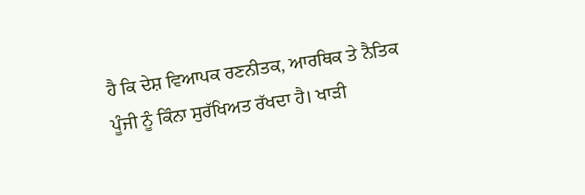ਹੈ ਕਿ ਦੇਸ਼ ਵਿਆਪਕ ਰਣਨੀਤਕ, ਆਰਥਿਕ ਤੇ ਨੈਤਿਕ ਪੂੰਜੀ ਨੂੰ ਕਿੰਨਾ ਸੁਰੱਖਿਅਤ ਰੱਖਦਾ ਹੈ। ਖਾੜੀ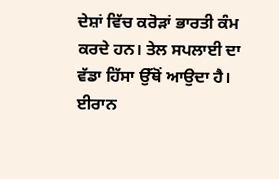ਦੇਸ਼ਾਂ ਵਿੱਚ ਕਰੋੜਾਂ ਭਾਰਤੀ ਕੰਮ ਕਰਦੇ ਹਨ। ਤੇਲ ਸਪਲਾਈ ਦਾ ਵੱਡਾ ਹਿੱਸਾ ਉੱਥੋਂ ਆਉਦਾ ਹੈ। ਈਰਾਨ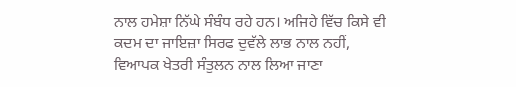ਨਾਲ ਹਮੇਸ਼ਾ ਨਿੱਘੇ ਸੰਬੰਧ ਰਹੇ ਹਨ। ਅਜਿਹੇ ਵਿੱਚ ਕਿਸੇ ਵੀ ਕਦਮ ਦਾ ਜਾਇਜ਼ਾ ਸਿਰਫ ਦੁਵੱਲੇ ਲਾਭ ਨਾਲ ਨਹੀਂ, ਵਿਆਪਕ ਖੇਤਰੀ ਸੰਤੁਲਨ ਨਾਲ ਲਿਆ ਜਾਣਾ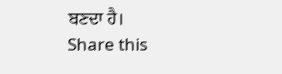ਬਣਦਾ ਹੈ।
Share this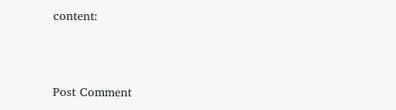content:



Post Comment